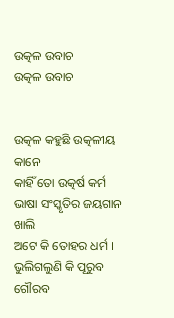ଉତ୍କଳ ଉବାଚ
ଉତ୍କଳ ଉବାଚ


ଉତ୍କଳ କହୁଛି ଉତ୍କଳୀୟ କାନେ
କାହିଁ ତୋ ଉତ୍କର୍ଷ କର୍ମ
ଭାଷା ସଂସ୍କୃତିର ଜୟଗାନ ଖାଲି
ଅଟେ କି ତୋହର ଧର୍ମ ।
ଭୁଲିଗଲୁଣି କି ପୂରୁବ ଗୌରବ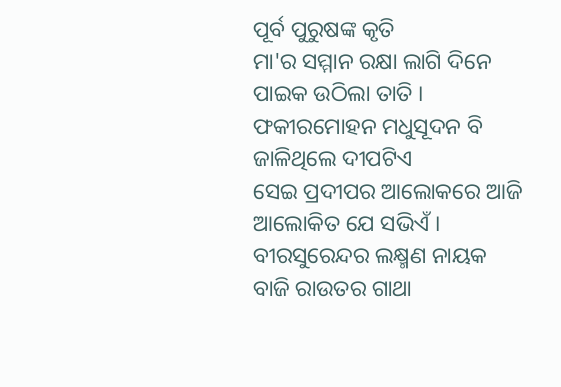ପୂର୍ବ ପୁରୁଷଙ୍କ କୃତି
ମା'ର ସମ୍ମାନ ରକ୍ଷା ଲାଗି ଦିନେ
ପାଇକ ଉଠିଲା ତାତି ।
ଫକୀରମୋହନ ମଧୁସୂଦନ ବି
ଜାଳିଥିଲେ ଦୀପଟିଏ
ସେଇ ପ୍ରଦୀପର ଆଲୋକରେ ଆଜି
ଆଲୋକିତ ଯେ ସଭିଏଁ ।
ବୀରସୁରେନ୍ଦର ଲକ୍ଷ୍ମଣ ନାୟକ
ବାଜି ରାଉତର ଗାଥା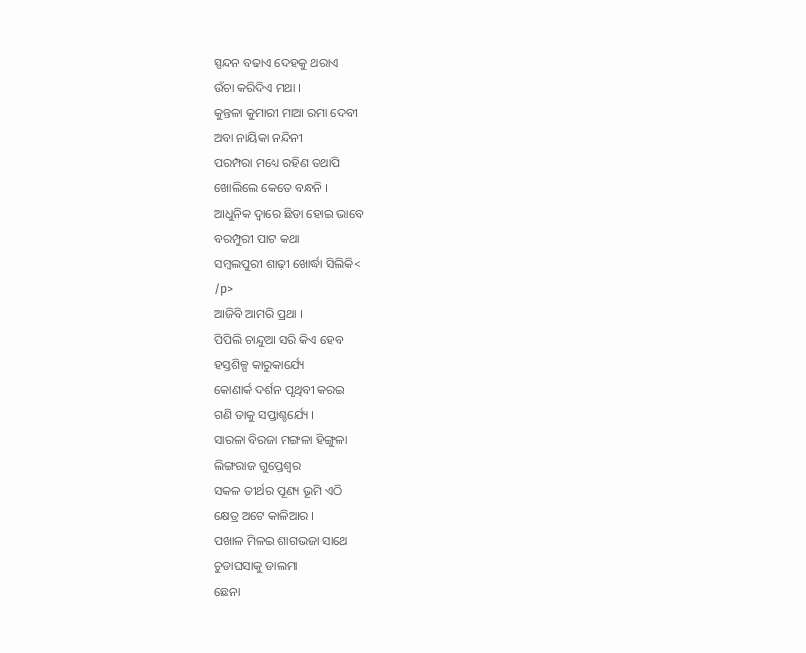ସ୍ପନ୍ଦନ ବଢାଏ ଦେହକୁ ଥରାଏ
ଉଁଚା କରିଦିଏ ମଥା ।
କୁନ୍ତଳା କୁମାରୀ ମାଆ ରମା ଦେବୀ
ଅବା ନାୟିକା ନନ୍ଦିନୀ
ପରମ୍ପରା ମଧ୍ୟେ ରହିଣ ତଥାପି
ଖୋଲିଲେ କେତେ ବନ୍ଧନି ।
ଆଧୁନିକ ଦ୍ଵାରେ ଛିଡା ହୋଇ ଭାବେ
ବରମ୍ପୁରୀ ପାଟ କଥା
ସମ୍ବଲପୁରୀ ଶାଢ଼ୀ ଖୋର୍ଦ୍ଧା ସିଲିକି<
/p>
ଆଜିବି ଆମରି ପ୍ରଥା ।
ପିପିଲି ଚାନ୍ଦୁଆ ସରି କିଏ ହେବ
ହସ୍ତଶିଳ୍ପ କାରୁକାର୍ଯ୍ୟେ
କୋଣାର୍କ ଦର୍ଶନ ପୃଥିବୀ କରଇ
ଗଣି ତାକୁ ସପ୍ତାଶ୍ଚର୍ଯ୍ୟେ ।
ସାରଳା ବିରଜା ମଙ୍ଗଳା ହିଙ୍ଗୁଳା
ଲିଙ୍ଗରାଜ ଗୁପ୍ତେଶ୍ଵର
ସକଳ ତୀର୍ଥର ପୂଣ୍ୟ ଭୂମି ଏଠି
କ୍ଷେତ୍ର ଅଟେ କାଳିଆର ।
ପଖାଳ ମିଳଇ ଶାଗଭଜା ସାଥେ
ଚୁଡାଘସାକୁ ଡାଲମା
ଛେନା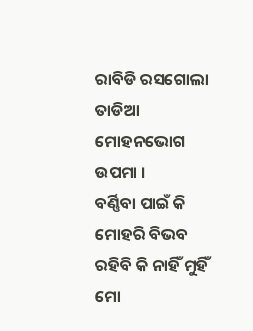ରାବିଡି ରସଗୋଲା ତାଡିଆ
ମୋହନଭୋଗ ଉପମା ।
ବର୍ଣ୍ଣିବା ପାଇଁ କି ମୋହରି ବିଭବ
ରହିବି କି ନାହିଁ ମୁହିଁ
ମୋ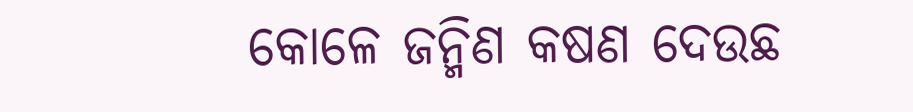କୋଳେ ଜନ୍ମିଣ କଷଣ ଦେଉଛ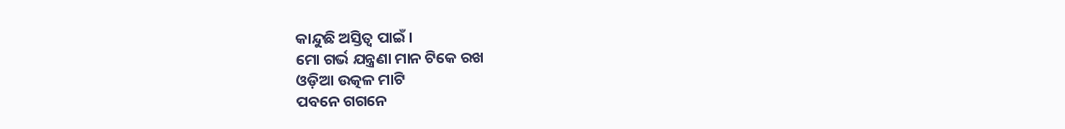କାନ୍ଦୁଛି ଅସ୍ତିତ୍ବ ପାଇଁ ।
ମୋ ଗର୍ଭ ଯନ୍ତ୍ରଣା ମାନ ଟିକେ ରଖ
ଓଡ଼ିଆ ଉତ୍କଳ ମାଟି
ପବନେ ଗଗନେ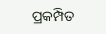ପ୍ରକମ୍ପିତ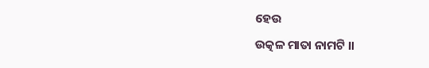ହେଉ
ଉତ୍କଳ ମାତା ନାମଟି ।।